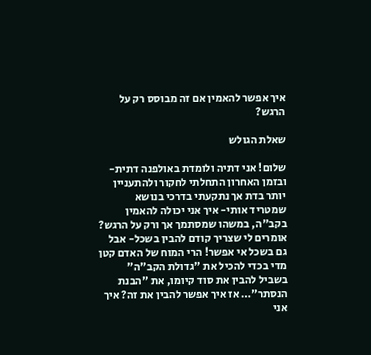איך אפשר להאמין אם זה מבוסס רק על הרגש?

שאלת הגולש

שלום! אני דתיה ולומדת באולפנה דתית- ובזמן האחרון התחלתי לחקור ולהתעניין יותר בדת אך נתקעתי בדרכי בנושא שמטריד אותי- איך אני יכולה להאמין בקב"ה, במשהו שמסתמך אך ורק על הרגש? אומרים לי שצריך קודם להבין בשכל- אבל גם בשכל אי אפשר! הרי המוח של האדם קטן מדי בכדי להכיל את "גדולת הקב"ה" בשביל להבין את סוד קיומו, את "הבנת הנסתר"… אז איך אפשר להבין את זה? איך אני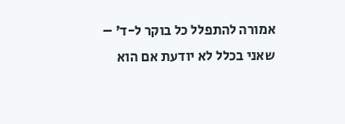אמורה להתפלל כל בוקר ל-ד' – שאני בכלל לא יודעת אם הוא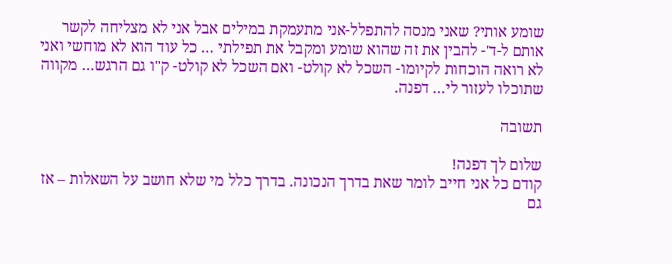שומע אותי? שאני מנסה להתפלל-אני מתעמקת במילים אבל אני לא מצליחה לקשר אותם ל-ד'- להבין את זה שהוא שומע ומקבל את תפילתי … כל עוד הוא לא מוחשי ואני לא רואה הוכחות לקיומו- השכל לא קולט- ואם השכל לא קולט- ק"ו גם הרגש… מקווה שתוכלו לעזור לי… דפנה.

תשובה

שלום לך דפנה!
קודם כל אני חייב לומר שאת בדרך הנכונה. בדרך כלל מי שלא חושב על השאלות – אז גם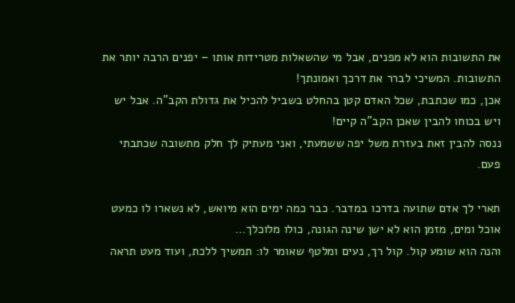את התשובות הוא לא מפנים, אבל מי שהשאלות מטרידות אותו – יפנים הרבה יותר את התשובות. המשיכי לברר את דרכך ואמונתך!
אכן, כמו שכתבת, שכל האדם קטן בהחלט בשביל להכיל את גדולת הקב"ה. אבל יש ויש בכוחו להבין שאכן הקב"ה קיים!
ננסה להבין זאת בעזרת משל יפה ששמעתי, ואני מעתיק לך חלק מתשובה שכתבתי פעם.

תארי לך אדם שתועה בדרכו במדבר. כבר כמה ימים הוא מיואש, לא נשארו לו כמעט אוכל ומים, מזמן הוא לא ישן שינה הגונה, כולו מלוכלך…
והנה הוא שומע קול. קול רך, נעים ומלטף שאומר לו: תמשיך ללכת, ועוד מעט תראה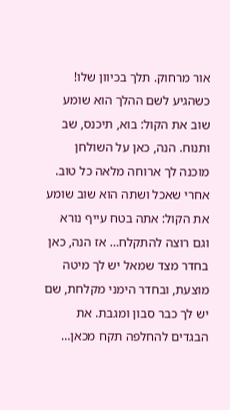אור מרחוק. תלך בכיוון שלו! כשהגיע לשם ההלך הוא שומע שוב את הקול: בוא, תיכנס, שב ותנוח. הנה, כאן על השולחן מוכנה לך ארוחה מלאה כל טוב. אחרי שאכל ושתה הוא שוב שומע את הקול: אתה בטח עייף נורא וגם רוצה להתקלח… אז הנה, כאן בחדר מצד שמאל יש לך מיטה מוצעת, ובחדר הימני מקלחת, שם יש לך כבר סבון ומגבת. את הבגדים להחלפה תקח מכאן…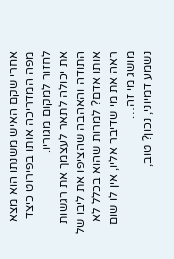אחרי שקם האיש משנתו הוא מצא מפה המדריכה אותו בפירוט כיצד לחזור למקום מגוריו.
את יכולה לתאר לעצמך את רגשות התודה והאהבה שהציפו את ליבו של אותו אדם? למרות שהוא בכלל לא ראה את מי שדיבר אליו, אין לו שום מושג מי זה…
נשמע דמיוני, נכון? טוב,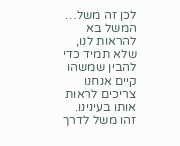לכן זה משל… המשל בא להראות לנו, שלא תמיד כדי להבין שמשהו קיים אנחנו צריכים לראות אותו בעינינו.
זהו משל לדרך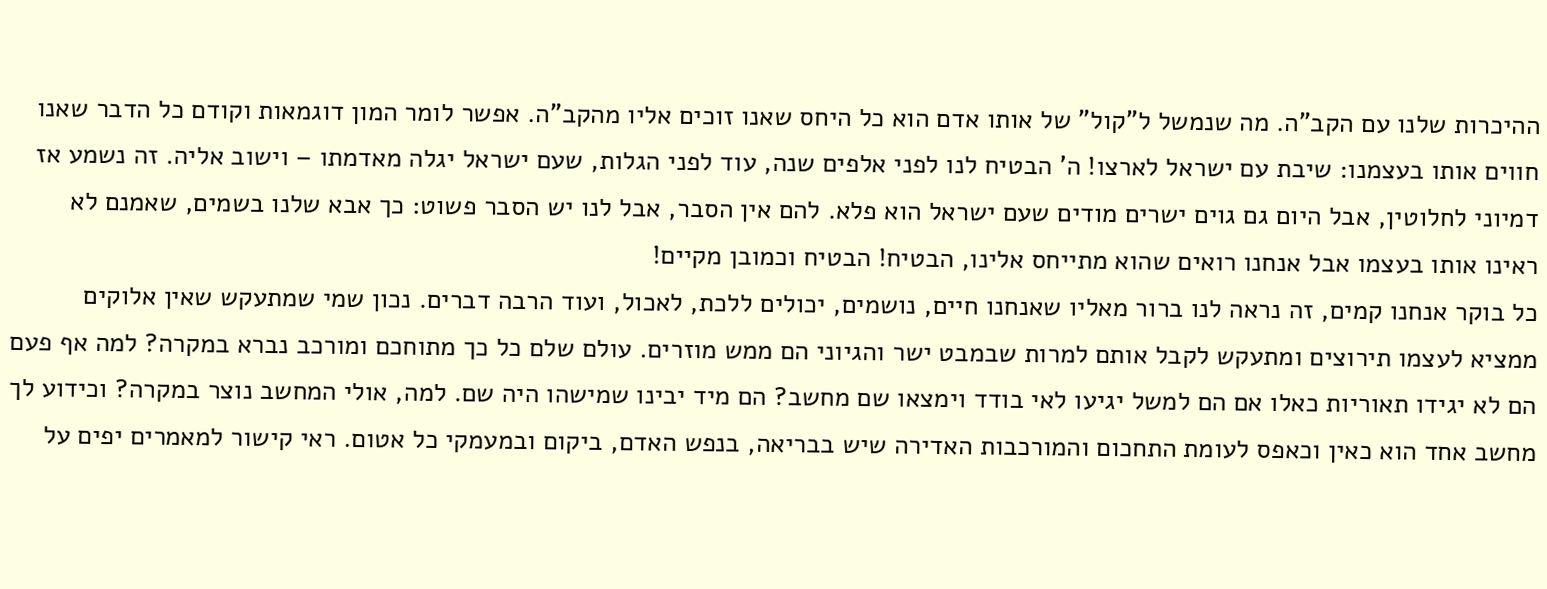ההיכרות שלנו עם הקב"ה. מה שנמשל ל"קול" של אותו אדם הוא כל היחס שאנו זוכים אליו מהקב"ה. אפשר לומר המון דוגמאות וקודם כל הדבר שאנו חווים אותו בעצמנו: שיבת עם ישראל לארצו! ה' הבטיח לנו לפני אלפים שנה, עוד לפני הגלות, שעם ישראל יגלה מאדמתו – וישוב אליה. זה נשמע אז דמיוני לחלוטין, אבל היום גם גוים ישרים מודים שעם ישראל הוא פלא. להם אין הסבר, אבל לנו יש הסבר פשוט: כך אבא שלנו בשמים, שאמנם לא ראינו אותו בעצמו אבל אנחנו רואים שהוא מתייחס אלינו, הבטיח! הבטיח וכמובן מקיים!
כל בוקר אנחנו קמים, זה נראה לנו ברור מאליו שאנחנו חיים, נושמים, יכולים ללכת, לאכול, ועוד הרבה דברים. נכון שמי שמתעקש שאין אלוקים ממציא לעצמו תירוצים ומתעקש לקבל אותם למרות שבמבט ישר והגיוני הם ממש מוזרים. עולם שלם כל כך מתוחכם ומורכב נברא במקרה? למה אף פעם הם לא יגידו תאוריות כאלו אם הם למשל יגיעו לאי בודד וימצאו שם מחשב? הם מיד יבינו שמישהו היה שם. למה, אולי המחשב נוצר במקרה? וכידוע לך מחשב אחד הוא כאין וכאפס לעומת התחכום והמורכבות האדירה שיש בבריאה, בנפש האדם, ביקום ובמעמקי כל אטום. ראי קישור למאמרים יפים על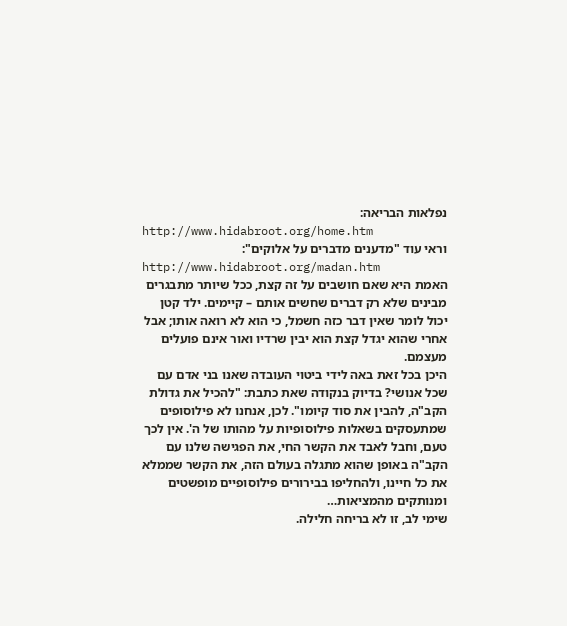נפלאות הבריאה:
http://www.hidabroot.org/home.htm
וראי עוד "מדענים מדברים על אלוקים":
http://www.hidabroot.org/madan.htm
האמת היא שאם חושבים על זה קצת, ככל שיותר מתבגרים מבינים שלא רק דברים שחשים אותם – קיימים. ילד קטן יכול לומר שאין דבר כזה חשמל, כי הוא לא רואה אותו; אבל אחרי שהוא יגדל קצת הוא יבין שרדיו ואור אינם פועלים מעצמם.
היכן בכל זאת באה לידי ביטוי העובדה שאנו בני אדם עם שכל אנושי? בדיוק בנקודה שאת כתבת: "להכיל את גדולת הקב"ה, להבין את סוד קיומו". לכן, אנחנו לא פילוסופים שמתעסקים בשאלות פילוסופיות על מהותו של ה'. אין לכך טעם, וחבל לאבד את הקשר החי, את הפגישה שלנו עם הקב"ה באופן שהוא מתגלה בעולם הזה, את הקשר שממלא את כל חיינו, ולהחליפו בבירורים פילוסופיים מופשטים ומנותקים מהמציאות…
שימי לב, זו לא בריחה חלילה.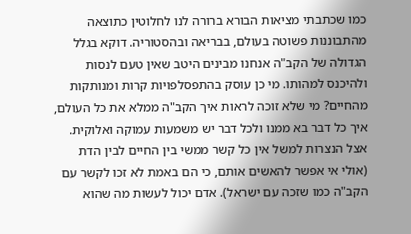כמו שכתבתי מציאות הבורא ברורה לנו לחלוטין כתוצאה מהתבוננות פשוטה בעולם, בבריאה ובהסטוריה. דוקא בגלל הגדולה של הקב"ה אנחנו מבינים היטב שאין טעם לנסות ולהיכנס למהותו. מי כן עוסק בהתפסלפויות קרות ומנותקות מהחיים? מי שלא זוכה לראות איך הקב"ה ממלא את כל העולם, איך כל דבר בא ממנו ולכל דבר יש משמעות עמוקה ואלוקית. אצל הנצרות למשל אין כל קשר ממשי בין החיים לבין הדת (אולי אי אפשר להאשים אותם, כי הם באמת לא זכו לקשר עם הקב"ה כמו שזכה עם ישראל). אדם יכול לעשות מה שהוא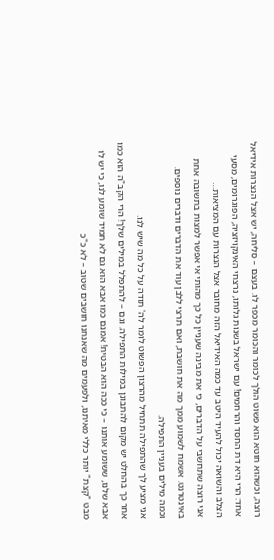רוצה, וכשהוא חוטא הוא פשוט הולך לכומר והכומר מכפר לו. בעצם – סליחה, יש אצל הנצרות אידיאל אחד: הרי היא דת החסד והרחמים! עם ישראל בשנות גלותו, נרצחי האינקויזציה, הפוגרומים, מסעי הצלב והשואה יכול להעיד היטב עד כמה האידיאל הזה מחובר אצל הנצרות עם המציאות…
אני רוצה שתחשבי על הדברים, כי את מבינה שעניין כל כך מהותי אי אפשר למצות בתשובה אחת באינטרנט. אשמח לשמוע ממך מה את חושבת, ואם תרצי ללבן עוד את הדברים ודברים נוספים.
וכמה מילים בעניין התפילה.
אני מציע לך שהתפילה תתחיל מהרצון הפשוט לומר לה' תודה על כל מה שיש לנו.
אחר כך בהחלט יש מקום להתבונן במילות התפילה. וגם – להתפלל במילים שלך! הרי הקב"ה הוא כמו אבא שלנו, ששומע אותנו – כי ככה הוא הבטיח! אמנם כמו אבא הוא גם לא תמיד שומע לנו, כי יש לו מבט "קצת" יותר כללי מאיתנו, ולפעמים מה שאנחנו חושבים שטוב – לא כ"כ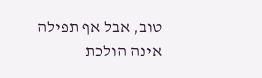טוב, אבל אף תפילה אינה הולכת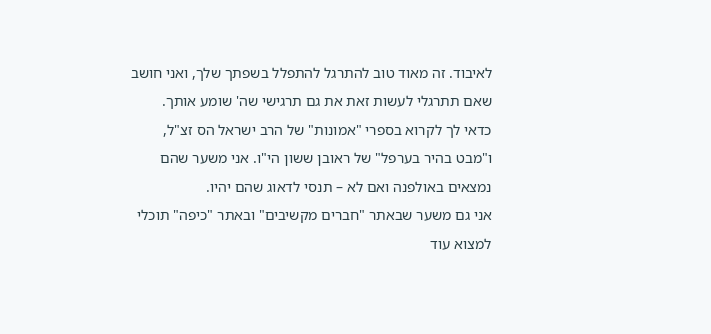לאיבוד. זה מאוד טוב להתרגל להתפלל בשפתך שלך, ואני חושב שאם תתרגלי לעשות זאת את גם תרגישי שה' שומע אותך.
כדאי לך לקרוא בספרי "אמונות" של הרב ישראל הס זצ"ל, ו"מבט בהיר בערפל" של ראובן ששון הי"ו. אני משער שהם נמצאים באולפנה ואם לא – תנסי לדאוג שהם יהיו.
אני גם משער שבאתר "חברים מקשיבים" ובאתר "כיפה" תוכלי למצוא עוד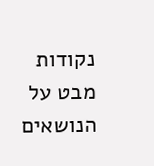נקודות מבט על הנושאים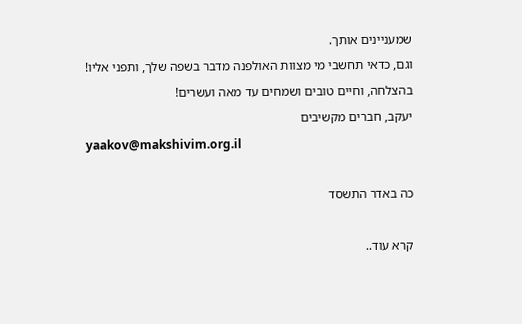שמעניינים אותך.
וגם, כדאי תחשבי מי מצוות האולפנה מדבר בשפה שלך, ותפני אליו!
בהצלחה, וחיים טובים ושמחים עד מאה ועשרים!
יעקב, חברים מקשיבים
yaakov@makshivim.org.il

כה באדר התשסד

קרא עוד..